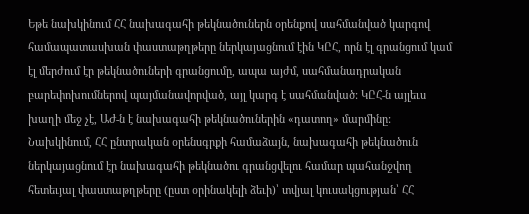Եթե նախկինում ՀՀ նախագահի թեկնածուներն օրենքով սահմանված կարգով համապատասխան փաստաթղթերը ներկայացնում էին ԿԸՀ, որն էլ գրանցում կամ էլ մերժում էր թեկնածուների գրանցումը, ապա այժմ, սահմանադրական բարեփոխումներով պայմանավորված, այլ կարգ է սահմանված: ԿԸՀ-ն այլեւս խաղի մեջ չէ, ԱԺ-ն է նախագահի թեկնածուներին «դատող» մարմինը: Նախկինում, ՀՀ ընտրական օրենսգրքի համաձայն, նախագահի թեկնածուն ներկայացնում էր նախագահի թեկնածու գրանցվելու համար պահանջվող հետեւյալ փաստաթղթերը (ըստ օրինակելի ձեւի)՝ տվյալ կուսակցության՝ ՀՀ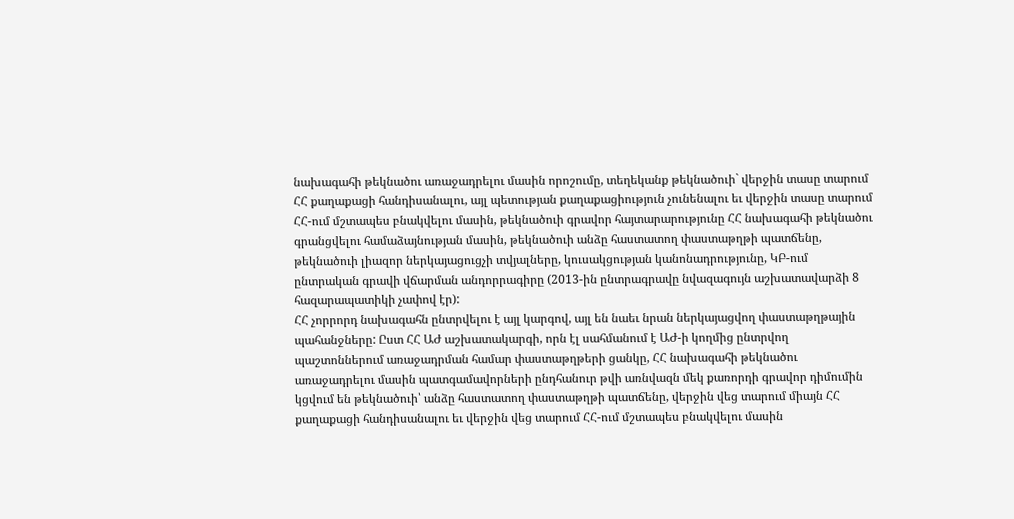նախագահի թեկնածու առաջադրելու մասին որոշումը, տեղեկանք թեկնածուի` վերջին տասը տարում ՀՀ քաղաքացի հանդիսանալու, այլ պետության քաղաքացիություն չունենալու եւ վերջին տասը տարում ՀՀ-ում մշտապես բնակվելու մասին, թեկնածուի գրավոր հայտարարությունը ՀՀ նախագահի թեկնածու գրանցվելու համաձայնության մասին, թեկնածուի անձը հաստատող փաստաթղթի պատճենը, թեկնածուի լիազոր ներկայացուցչի տվյալները, կուսակցության կանոնադրությունը, ԿԲ-ում ընտրական գրավի վճարման անդորրագիրը (2013-ին ընտրագրավը նվազագույն աշխատավարձի 8 հազարապատիկի չափով էր):
ՀՀ չորրորդ նախագահն ընտրվելու է այլ կարգով, այլ են նաեւ նրան ներկայացվող փաստաթղթային պահանջները: Ըստ ՀՀ ԱԺ աշխատակարգի, որն էլ սահմանում է ԱԺ-ի կողմից ընտրվող պաշտոններում առաջադրման համար փաստաթղթերի ցանկը, ՀՀ նախագահի թեկնածու առաջադրելու մասին պատգամավորների ընդհանուր թվի առնվազն մեկ քառորդի գրավոր դիմումին կցվում են թեկնածուի՝ անձը հաստատող փաստաթղթի պատճենը, վերջին վեց տարում միայն ՀՀ քաղաքացի հանդիսանալու եւ վերջին վեց տարում ՀՀ-ում մշտապես բնակվելու մասին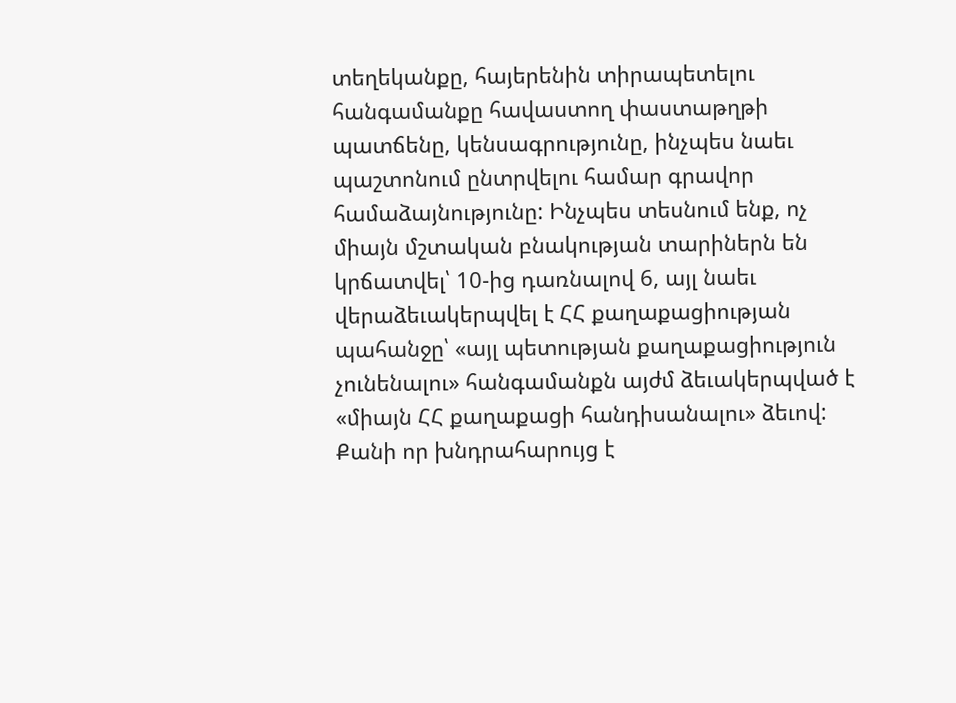տեղեկանքը, հայերենին տիրապետելու հանգամանքը հավաստող փաստաթղթի պատճենը, կենսագրությունը, ինչպես նաեւ պաշտոնում ընտրվելու համար գրավոր համաձայնությունը: Ինչպես տեսնում ենք, ոչ միայն մշտական բնակության տարիներն են կրճատվել՝ 10-ից դառնալով 6, այլ նաեւ վերաձեւակերպվել է ՀՀ քաղաքացիության պահանջը՝ «այլ պետության քաղաքացիություն չունենալու» հանգամանքն այժմ ձեւակերպված է «միայն ՀՀ քաղաքացի հանդիսանալու» ձեւով:
Քանի որ խնդրահարույց է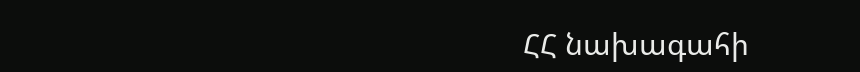ՀՀ նախագահի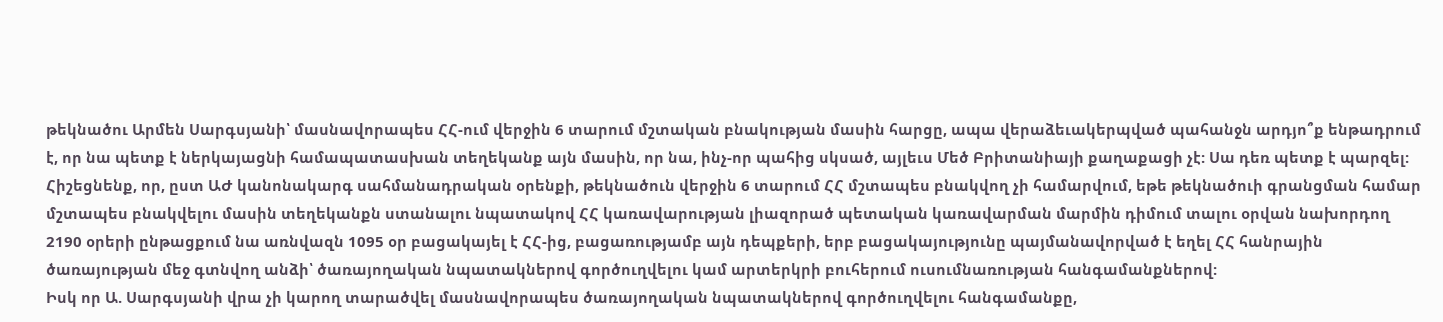թեկնածու Արմեն Սարգսյանի՝ մասնավորապես ՀՀ-ում վերջին 6 տարում մշտական բնակության մասին հարցը, ապա վերաձեւակերպված պահանջն արդյո՞ք ենթադրում է, որ նա պետք է ներկայացնի համապատասխան տեղեկանք այն մասին, որ նա, ինչ-որ պահից սկսած, այլեւս Մեծ Բրիտանիայի քաղաքացի չէ: Սա դեռ պետք է պարզել: Հիշեցնենք, որ, ըստ ԱԺ կանոնակարգ սահմանադրական օրենքի, թեկնածուն վերջին 6 տարում ՀՀ մշտապես բնակվող չի համարվում, եթե թեկնածուի գրանցման համար մշտապես բնակվելու մասին տեղեկանքն ստանալու նպատակով ՀՀ կառավարության լիազորած պետական կառավարման մարմին դիմում տալու օրվան նախորդող 2190 օրերի ընթացքում նա առնվազն 1095 օր բացակայել է ՀՀ-ից, բացառությամբ այն դեպքերի, երբ բացակայությունը պայմանավորված է եղել ՀՀ հանրային ծառայության մեջ գտնվող անձի՝ ծառայողական նպատակներով գործուղվելու կամ արտերկրի բուհերում ուսումնառության հանգամանքներով:
Իսկ որ Ա. Սարգսյանի վրա չի կարող տարածվել մասնավորապես ծառայողական նպատակներով գործուղվելու հանգամանքը,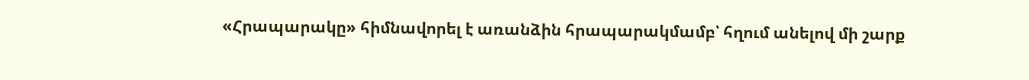«Հրապարակը» հիմնավորել է առանձին հրապարակմամբ՝ հղում անելով մի շարք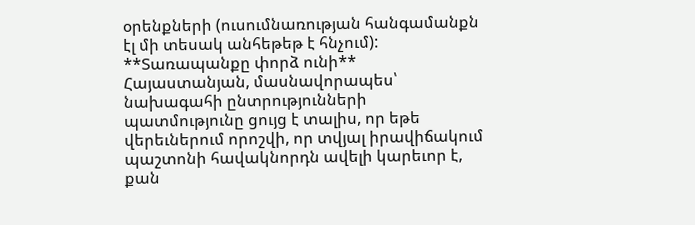օրենքների (ուսումնառության հանգամանքն էլ մի տեսակ անհեթեթ է հնչում):
**Տառապանքը փորձ ունի**
Հայաստանյան, մասնավորապես՝ նախագահի ընտրությունների պատմությունը ցույց է տալիս, որ եթե վերեւներում որոշվի, որ տվյալ իրավիճակում պաշտոնի հավակնորդն ավելի կարեւոր է, քան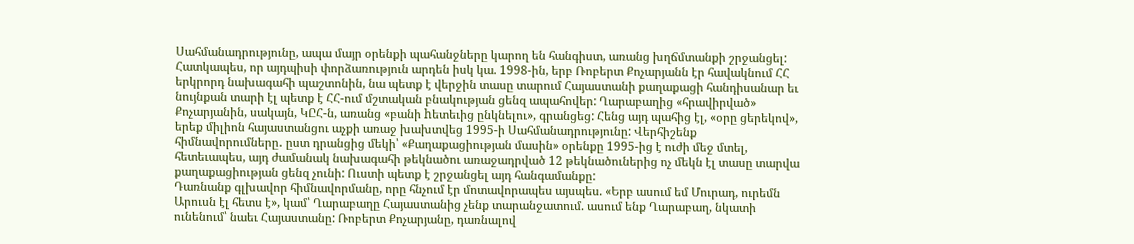Սահմանադրությունը, ապա մայր օրենքի պահանջները կարող են հանգիստ, առանց խղճմտանքի շրջանցել: Հատկապես, որ այդպիսի փորձառություն արդեն իսկ կա. 1998-ին, երբ Ռոբերտ Քոչարյանն էր հավակնում ՀՀ երկրորդ նախագահի պաշտոնին, նա պետք է վերջին տասը տարում Հայաստանի քաղաքացի հանդիսանար եւ նույնքան տարի էլ պետք է ՀՀ-ում մշտական բնակության ցենզ ապահովեր: Ղարաբաղից «հրավիրված» Քոչարյանին, սակայն, ԿԸՀ-ն, առանց «բանի hետեւից ընկնելու», գրանցեց: Հենց այդ պահից էլ, «օրը ցերեկով», երեք միլիոն հայաստանցու աչքի առաջ խախտվեց 1995-ի Սահմանադրությունը: Վերհիշենք հիմնավորումները․ ըստ դրանցից մեկի՝ «Քաղաքացիության մասին» օրենքը 1995-ից է ուժի մեջ մտել, հետեւապես, այդ ժամանակ նախագահի թեկնածու առաջադրված 12 թեկնածուներից ոչ մեկն էլ տասը տարվա քաղաքացիության ցենզ չունի: Ուստի պետք է շրջանցել այդ հանգամանքը:
Դառնանք գլխավոր հիմնավորմանը, որը հնչում էր մոտավորապես այսպես. «Երբ ասում եմ Մուրադ, ուրեմն Արուսն էլ հետս է», կամ՝ Ղարաբաղը Հայաստանից չենք տարանջատում. ասում ենք Ղարաբաղ, նկատի ունենում՝ նաեւ Հայաստանը: Ռոբերտ Քոչարյանը, դառնալով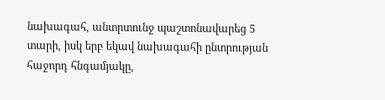նախագահ, անտրտունջ պաշտոնավարեց 5 տարի, իսկ երբ եկավ նախագահի ընտրության հաջորդ հնգամյակը,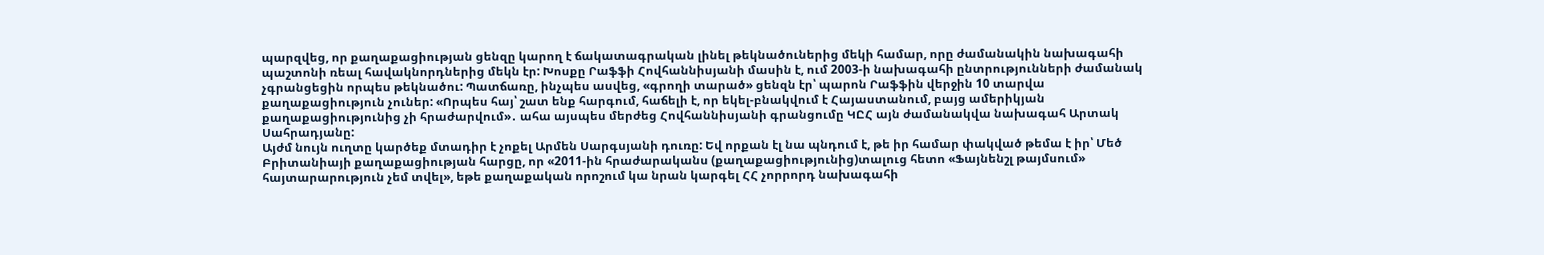պարզվեց, որ քաղաքացիության ցենզը կարող է ճակատագրական լինել թեկնածուներից մեկի համար, որը ժամանակին նախագահի պաշտոնի ռեալ հավակնորդներից մեկն էր: Խոսքը Րաֆֆի Հովհաննիսյանի մասին է, ում 2003-ի նախագահի ընտրությունների ժամանակ չգրանցեցին որպես թեկնածու: Պատճառը, ինչպես ասվեց, «գրողի տարած» ցենզն էր՝ պարոն Րաֆֆին վերջին 10 տարվա քաղաքացիություն չուներ: «Որպես հայ՝ շատ ենք հարգում, հաճելի է, որ եկել-բնակվում է Հայաստանում, բայց ամերիկյան քաղաքացիությունից չի հրաժարվում»․ ահա այսպես մերժեց Հովհաննիսյանի գրանցումը ԿԸՀ այն ժամանակվա նախագահ Արտակ Սահրադյանը:
Այժմ նույն ուղտը կարծեք մտադիր է չոքել Արմեն Սարգսյանի դուռը: Եվ որքան էլ նա պնդում է, թե իր համար փակված թեմա է իր՝ Մեծ Բրիտանիայի քաղաքացիության հարցը, որ «2011-ին հրաժարականս (քաղաքացիությունից)տալուց հետո «Ֆայնենշլ թայմսում» հայտարարություն չեմ տվել», եթե քաղաքական որոշում կա նրան կարգել ՀՀ չորրորդ նախագահի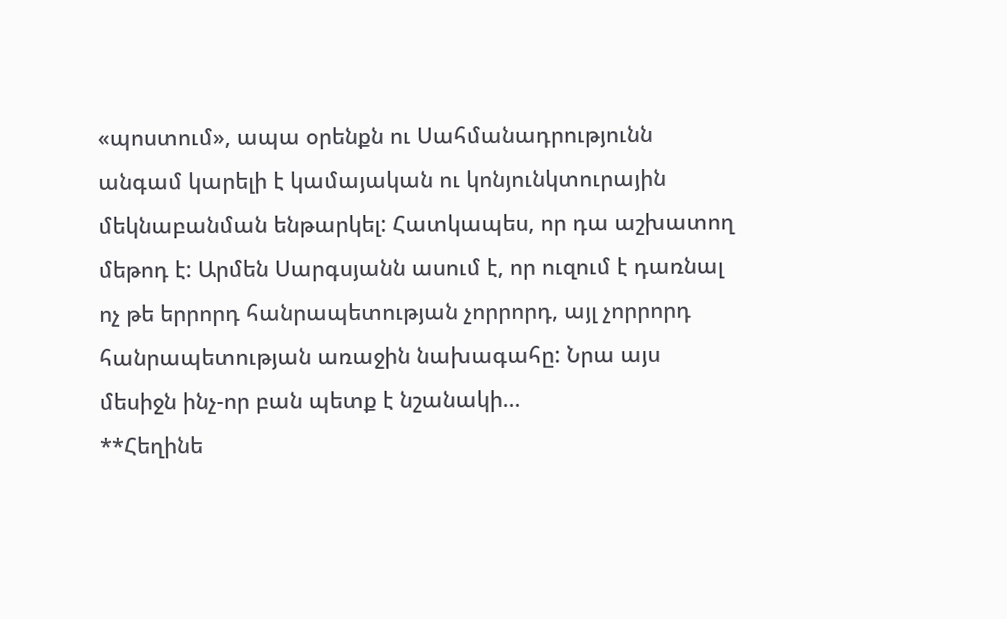«պոստում», ապա օրենքն ու Սահմանադրությունն անգամ կարելի է կամայական ու կոնյունկտուրային մեկնաբանման ենթարկել: Հատկապես, որ դա աշխատող մեթոդ է: Արմեն Սարգսյանն ասում է, որ ուզում է դառնալ ոչ թե երրորդ հանրապետության չորրորդ, այլ չորրորդ հանրապետության առաջին նախագահը: Նրա այս մեսիջն ինչ-որ բան պետք է նշանակի…
**Հեղինե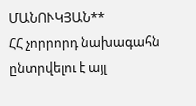ՄԱՆՈՒԿՅԱՆ**
ՀՀ չորրորդ նախագահն ընտրվելու է այլ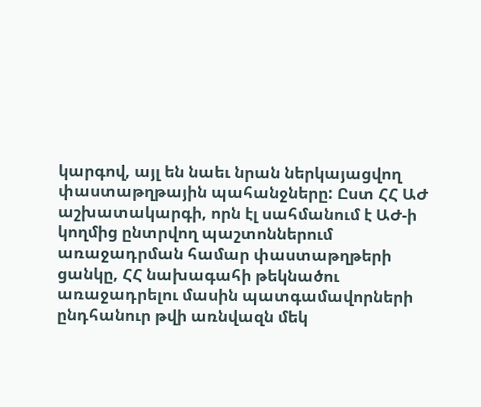կարգով, այլ են նաեւ նրան ներկայացվող փաստաթղթային պահանջները: Ըստ ՀՀ ԱԺ աշխատակարգի, որն էլ սահմանում է ԱԺ-ի կողմից ընտրվող պաշտոններում առաջադրման համար փաստաթղթերի ցանկը, ՀՀ նախագահի թեկնածու առաջադրելու մասին պատգամավորների ընդհանուր թվի առնվազն մեկ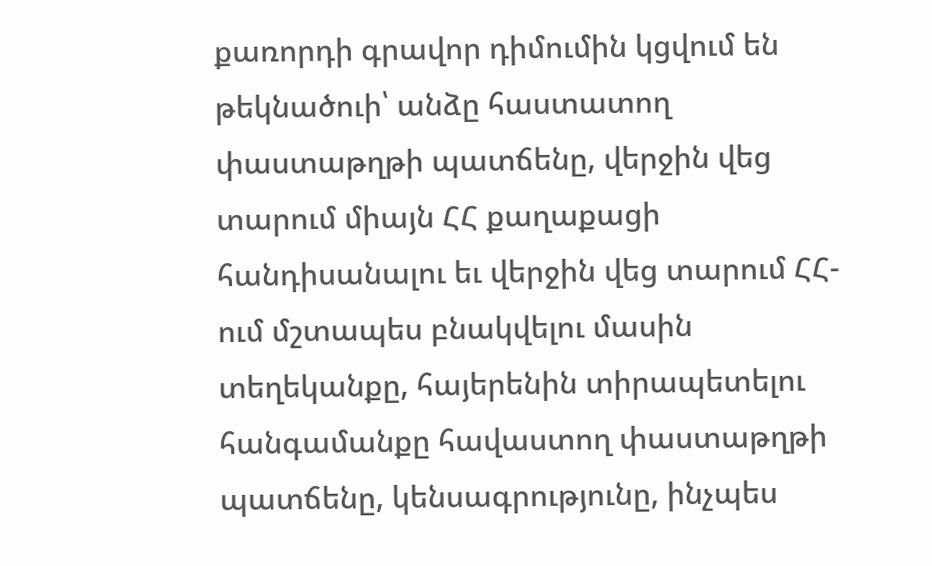քառորդի գրավոր դիմումին կցվում են թեկնածուի՝ անձը հաստատող փաստաթղթի պատճենը, վերջին վեց տարում միայն ՀՀ քաղաքացի հանդիսանալու եւ վերջին վեց տարում ՀՀ-ում մշտապես բնակվելու մասին տեղեկանքը, հայերենին տիրապետելու հանգամանքը հավաստող փաստաթղթի պատճենը, կենսագրությունը, ինչպես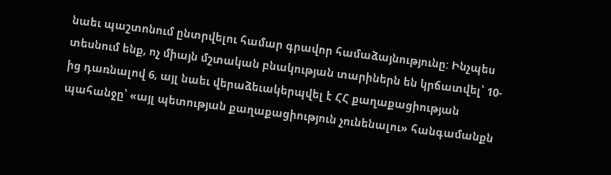նաեւ պաշտոնում ընտրվելու համար գրավոր համաձայնությունը: Ինչպես տեսնում ենք, ոչ միայն մշտական բնակության տարիներն են կրճատվել՝ 10-ից դառնալով 6, այլ նաեւ վերաձեւակերպվել է ՀՀ քաղաքացիության պահանջը՝ «այլ պետության քաղաքացիություն չունենալու» հանգամանքն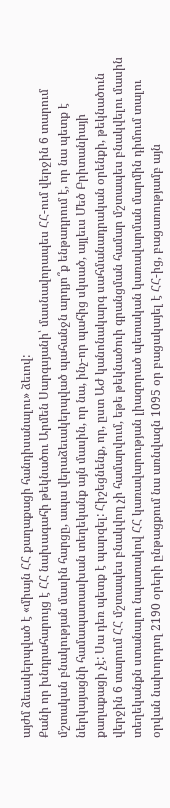այժմ ձեւակերպված է «միայն ՀՀ քաղաքացի հանդիսանալու» ձեւով:
Քանի որ խնդրահարույց է ՀՀ նախագահի թեկնածու Արմեն Սարգսյանի՝ մասնավորապես ՀՀ-ում վերջին 6 տարում մշտական բնակության մասին հարցը, ապա վերաձեւակերպված պահանջն արդյո՞ք ենթադրում է, որ նա պետք է ներկայացնի համապատասխան տեղեկանք այն մասին, որ նա, ինչ-որ պահից սկսած, այլեւս Մեծ Բրիտանիայի քաղաքացի չէ: Սա դեռ պետք է պարզել: Հիշեցնենք, որ, ըստ ԱԺ կանոնակարգ սահմանադրական օրենքի, թեկնածուն վերջին 6 տարում ՀՀ մշտապես բնակվող չի համարվում, եթե թեկնածուի գրանցման համար մշտապես բնակվելու մասին տեղեկանքն ստանալու նպատակով ՀՀ կառավարության լիազորած պետական կառավարման մարմին դիմում տալու օրվան նախորդող 2190 օրերի ընթացքում նա առնվազն 1095 օր բացակայել է ՀՀ-ից, բացառությամբ այն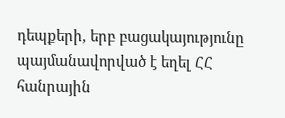դեպքերի, երբ բացակայությունը պայմանավորված է եղել ՀՀ հանրային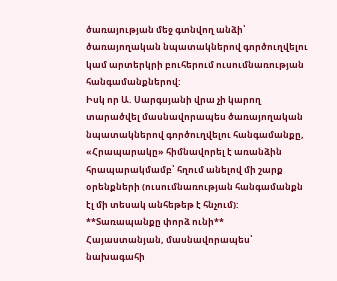ծառայության մեջ գտնվող անձի՝ ծառայողական նպատակներով գործուղվելու կամ արտերկրի բուհերում ուսումնառության հանգամանքներով:
Իսկ որ Ա. Սարգսյանի վրա չի կարող տարածվել մասնավորապես ծառայողական նպատակներով գործուղվելու հանգամանքը, «Հրապարակը» հիմնավորել է առանձին հրապարակմամբ՝ հղում անելով մի շարք օրենքների (ուսումնառության հանգամանքն էլ մի տեսակ անհեթեթ է հնչում):
**Տառապանքը փորձ ունի**
Հայաստանյան, մասնավորապես՝ նախագահի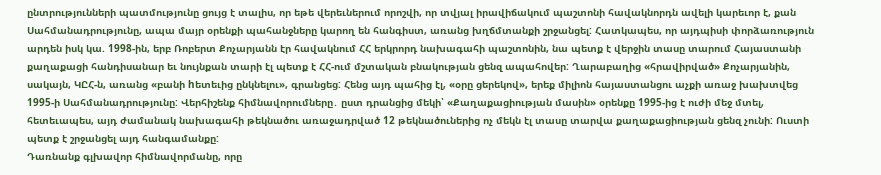ընտրությունների պատմությունը ցույց է տալիս, որ եթե վերեւներում որոշվի, որ տվյալ իրավիճակում պաշտոնի հավակնորդն ավելի կարեւոր է, քան Սահմանադրությունը, ապա մայր օրենքի պահանջները կարող են հանգիստ, առանց խղճմտանքի շրջանցել: Հատկապես, որ այդպիսի փորձառություն արդեն իսկ կա. 1998-ին, երբ Ռոբերտ Քոչարյանն էր հավակնում ՀՀ երկրորդ նախագահի պաշտոնին, նա պետք է վերջին տասը տարում Հայաստանի քաղաքացի հանդիսանար եւ նույնքան տարի էլ պետք է ՀՀ-ում մշտական բնակության ցենզ ապահովեր: Ղարաբաղից «հրավիրված» Քոչարյանին, սակայն, ԿԸՀ-ն, առանց «բանի hետեւից ընկնելու», գրանցեց: Հենց այդ պահից էլ, «օրը ցերեկով», երեք միլիոն հայաստանցու աչքի առաջ խախտվեց 1995-ի Սահմանադրությունը: Վերհիշենք հիմնավորումները․ ըստ դրանցից մեկի՝ «Քաղաքացիության մասին» օրենքը 1995-ից է ուժի մեջ մտել, հետեւապես, այդ ժամանակ նախագահի թեկնածու առաջադրված 12 թեկնածուներից ոչ մեկն էլ տասը տարվա քաղաքացիության ցենզ չունի: Ուստի պետք է շրջանցել այդ հանգամանքը:
Դառնանք գլխավոր հիմնավորմանը, որը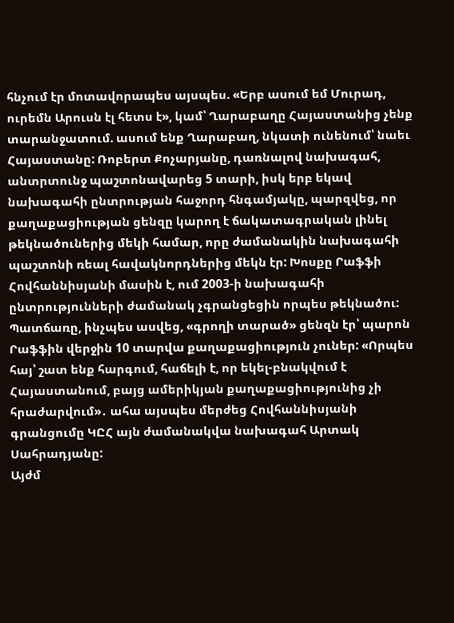հնչում էր մոտավորապես այսպես. «Երբ ասում եմ Մուրադ, ուրեմն Արուսն էլ հետս է», կամ՝ Ղարաբաղը Հայաստանից չենք տարանջատում. ասում ենք Ղարաբաղ, նկատի ունենում՝ նաեւ Հայաստանը: Ռոբերտ Քոչարյանը, դառնալով նախագահ, անտրտունջ պաշտոնավարեց 5 տարի, իսկ երբ եկավ նախագահի ընտրության հաջորդ հնգամյակը, պարզվեց, որ քաղաքացիության ցենզը կարող է ճակատագրական լինել թեկնածուներից մեկի համար, որը ժամանակին նախագահի պաշտոնի ռեալ հավակնորդներից մեկն էր: Խոսքը Րաֆֆի Հովհաննիսյանի մասին է, ում 2003-ի նախագահի ընտրությունների ժամանակ չգրանցեցին որպես թեկնածու: Պատճառը, ինչպես ասվեց, «գրողի տարած» ցենզն էր՝ պարոն Րաֆֆին վերջին 10 տարվա քաղաքացիություն չուներ: «Որպես հայ՝ շատ ենք հարգում, հաճելի է, որ եկել-բնակվում է Հայաստանում, բայց ամերիկյան քաղաքացիությունից չի հրաժարվում»․ ահա այսպես մերժեց Հովհաննիսյանի գրանցումը ԿԸՀ այն ժամանակվա նախագահ Արտակ Սահրադյանը:
Այժմ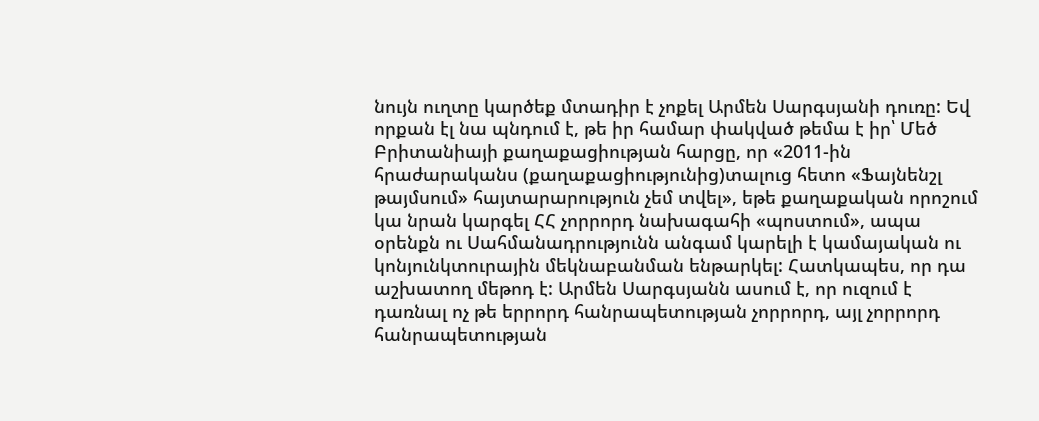նույն ուղտը կարծեք մտադիր է չոքել Արմեն Սարգսյանի դուռը: Եվ որքան էլ նա պնդում է, թե իր համար փակված թեմա է իր՝ Մեծ Բրիտանիայի քաղաքացիության հարցը, որ «2011-ին հրաժարականս (քաղաքացիությունից)տալուց հետո «Ֆայնենշլ թայմսում» հայտարարություն չեմ տվել», եթե քաղաքական որոշում կա նրան կարգել ՀՀ չորրորդ նախագահի «պոստում», ապա օրենքն ու Սահմանադրությունն անգամ կարելի է կամայական ու կոնյունկտուրային մեկնաբանման ենթարկել: Հատկապես, որ դա աշխատող մեթոդ է: Արմեն Սարգսյանն ասում է, որ ուզում է դառնալ ոչ թե երրորդ հանրապետության չորրորդ, այլ չորրորդ հանրապետության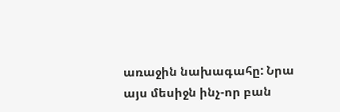առաջին նախագահը: Նրա այս մեսիջն ինչ-որ բան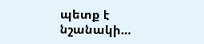պետք է նշանակի…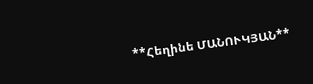**Հեղինե ՄԱՆՈՒԿՅԱՆ**